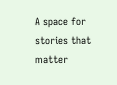A space for stories that matter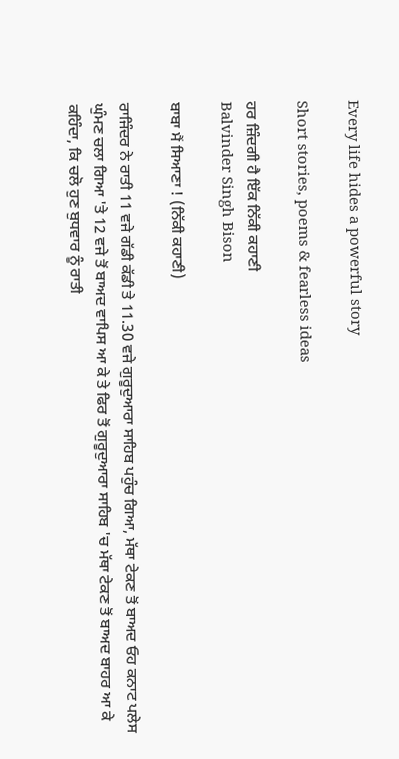Every life hides a powerful story

Short stories, poems & fearless ideas

ਹਰ ਜ਼ਿੰਦਗੀ ਹੈ ਇੱਕ ਨਿੱਕੀ ਕਹਾਣੀ
Balvinder Singh Bison

ਬਾਬਾ ਮੈਂ ਸਿਆਣਾ ! (ਨਿੱਕੀ ਕਹਾਣੀ)

ਰਾਜਿੰਦਰ ਨੇ ਰਾਤੀ 11 ਵਜੇ ਗੱਡੀ ਕੱਡੀ ਤੇ 11.30 ਵਜੇ ਗੁਰੂਦੁਆਰਾ ਸਾਹਿਬ ਪਹੁੰਚ ਗਿਆ, ਮੱਥਾ ਟੇਕਣ ਤੋਂ ਬਾਅਦ ਓਹ ਕਨਾਟ ਪਲੇਸ ਘੁੰਮਣ ਚਲਾ ਗਿਆ 'ਤੇ 12 ਵਜੇ ਤੋਂ ਬਾਅਦ ਵਾਪਿਸ ਆ ਕੇ ਤੇ ਫਿਰ ਤੋਂ ਗੁਰੂਦੁਆਰਾ ਸਾਹਿਬ 'ਚ ਮੱਥਾ ਟੇਕਣ ਤੋਂ ਬਾਅਦ ਬਾਹਰ ਆ ਕੇ ਕਹਿੰਦਾ, ਕਿ ਚਲੋ ਹੁਣ ਬੁਧਵਾਰ ਨੂੰ ਰਾਤੀ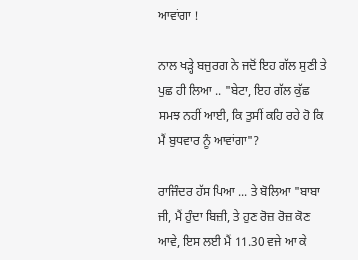ਆਵਾਂਗਾ !

ਨਾਲ ਖੜ੍ਹੇ ਬਜੁਰਗ ਨੇ ਜਦੋਂ ਇਹ ਗੱਲ ਸੁਣੀ ਤੇ ਪੁਛ ਹੀ ਲਿਆ .. "ਬੇਟਾ, ਇਹ ਗੱਲ ਕੁੱਛ ਸਮਝ ਨਹੀਂ ਆਈ, ਕਿ ਤੁਸੀਂ ਕਹਿ ਰਹੇ ਹੋ ਕਿ ਮੈਂ ਬੁਧਵਾਰ ਨੂੰ ਆਵਾਂਗਾ"?

ਰਾਜਿੰਦਰ ਹੱਸ ਪਿਆ ... ਤੇ ਬੋਲਿਆ "ਬਾਬਾ ਜੀ, ਮੈਂ ਹੁੰਦਾ ਬਿਜ਼ੀ, ਤੇ ਹੁਣ ਰੋਜ਼ ਰੋਜ਼ ਕੋਣ ਆਵੇ, ਇਸ ਲਈ ਮੈਂ 11.30 ਵਜੇ ਆ ਕੇ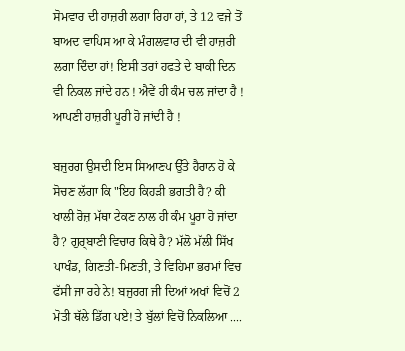ਸੋਮਵਾਰ ਦੀ ਹਾਜ਼ਰੀ ਲਗਾ ਰਿਹਾ ਹਾਂ, ਤੇ 12 ਵਜੇ ਤੋਂ ਬਾਅਦ ਵਾਪਿਸ ਆ ਕੇ ਮੰਗਲਵਾਰ ਦੀ ਵੀ ਹਾਜ਼ਰੀ ਲਗਾ ਦਿੰਦਾ ਹਾਂ! ਇਸੀ ਤਰਾਂ ਹਫਤੇ ਦੇ ਬਾਕੀ ਦਿਨ ਵੀ ਨਿਕਲ ਜਾਂਦੇ ਹਨ ! ਐਵੇਂ ਹੀ ਕੰਮ ਚਲ ਜਾਂਦਾ ਹੈ ! ਆਪਣੀ ਹਾਜ਼ਰੀ ਪੂਰੀ ਹੋ ਜਾਂਦੀ ਹੈ !

ਬਜੁਰਗ ਉਸਦੀ ਇਸ ਸਿਆਣਪ ਉੱਤੇ ਹੈਰਾਨ ਹੋ ਕੇ ਸੋਚਣ ਲੱਗਾ ਕਿ "ਇਹ ਕਿਹੜੀ ਭਗਤੀ ਹੈ? ਕੀ ਖਾਲੀ ਰੋਜ਼ ਮੱਥਾ ਟੇਕਣ ਨਾਲ ਹੀ ਕੰਮ ਪੂਰਾ ਹੋ ਜਾਂਦਾ ਹੈ? ਗੁਰ੍ਬਾਣੀ ਵਿਚਾਰ ਕਿਥੇ ਹੈ? ਮੱਲੋ ਮੱਲੀ ਸਿੱਖ ਪਾਖੰਡ, ਗਿਣਤੀ-ਮਿਣਤੀ, ਤੇ ਵਿਹਿਮਾ ਭਰਮਾਂ ਵਿਚ ਫੱਸੀ ਜਾ ਰਹੇ ਨੇ! ਬਜੁਰਗ ਜੀ ਦਿਆਂ ਅਖਾਂ ਵਿਚੋਂ 2 ਮੋਤੀ ਥੱਲੇ ਡਿੱਗ ਪਏ! ਤੇ ਬੁੱਲਾਂ ਵਿਚੋਂ ਨਿਕਲਿਆ ....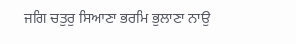ਜਗਿ ਚਤੁਰੁ ਸਿਆਣਾ ਭਰਮਿ ਭੁਲਾਣਾ ਨਾਉ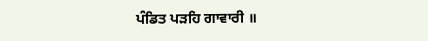ਪੰਡਿਤ ਪੜਹਿ ਗਾਵਾਰੀ ॥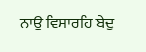ਨਾਉ ਵਿਸਾਰਹਿ ਬੇਦੁ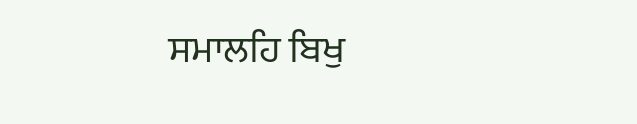ਸਮਾਲਹਿ ਬਿਖੁ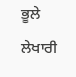ਭੂਲੇ ਲੇਖਾਰੀ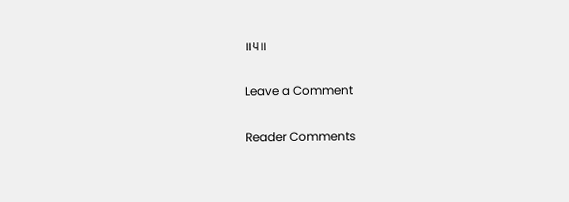॥੫॥

Leave a Comment

Reader Comments